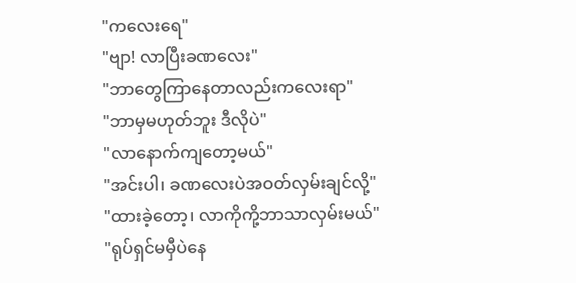"ကလေးရေ"
"ဗျာ! လာပြီးခဏလေး"
"ဘာတွေကြာနေတာလည်းကလေးရာ"
"ဘာမှမဟုတ်ဘူး ဒီလိုပဲ"
"လာနောက်ကျတော့မယ်"
"အင်းပါ၊ ခဏလေးပဲအဝတ်လှမ်းချင်လို့"
"ထားခဲ့တော့၊ လာကိုကို့ဘာသာလှမ်းမယ်"
"ရုပ်ရှင်မမှီပဲနေ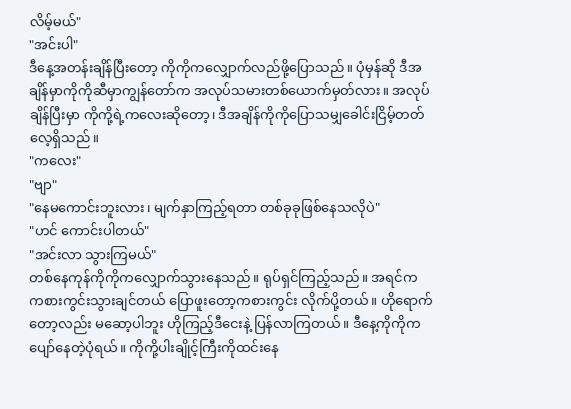လိမ့်မယ်"
"အင်းပါ"
ဒီနေ့အတန်းချိန်ပြီးတော့ ကိုကိုကလျှောက်လည်ဖို့ပြောသည်။ ပုံမှန်ဆို ဒီအချိန်မှာကိုကိုဆီမှာကျွန်တော်က အလုပ်သမားတစ်ယောက်မှတ်လား။ အလုပ်ချိန်ပြီးမှာ ကိုကို့ရဲ့ကလေးဆိုတော့၊ ဒီအချိန်ကိုကိုပြောသမျှခေါင်းငြိမ့်တတ်လေ့ရှိသည်။
"ကလေး"
"ဗျာ"
"နေမကောင်းဘူးလား၊ မျက်နှာကြည့်ရတာ တစ်ခုခုဖြစ်နေသလိုပဲ"
"ဟင် ကောင်းပါတယ်"
"အင်းလာ သွားကြမယ်"
တစ်နေကုန်ကိုကိုကလျှောက်သွားနေသည်။ ရုပ်ရှင်ကြည့်သည်။ အရင်က ကစားကွင်းသွားချင်တယ် ပြောဖူးတော့ကစားကွင်း လိုက်ပို့တယ်။ ဟိုရောက်တော့လည်း မဆော့ပါဘူး ဟိုကြည့်ဒီငေးနဲ့ ပြန်လာကြတယ်။ ဒီနေ့ကိုကိုကပျော်နေတဲ့ပုံရယ်။ ကိုကို့ပါးချိုင့်ကြီးကိုထင်းနေ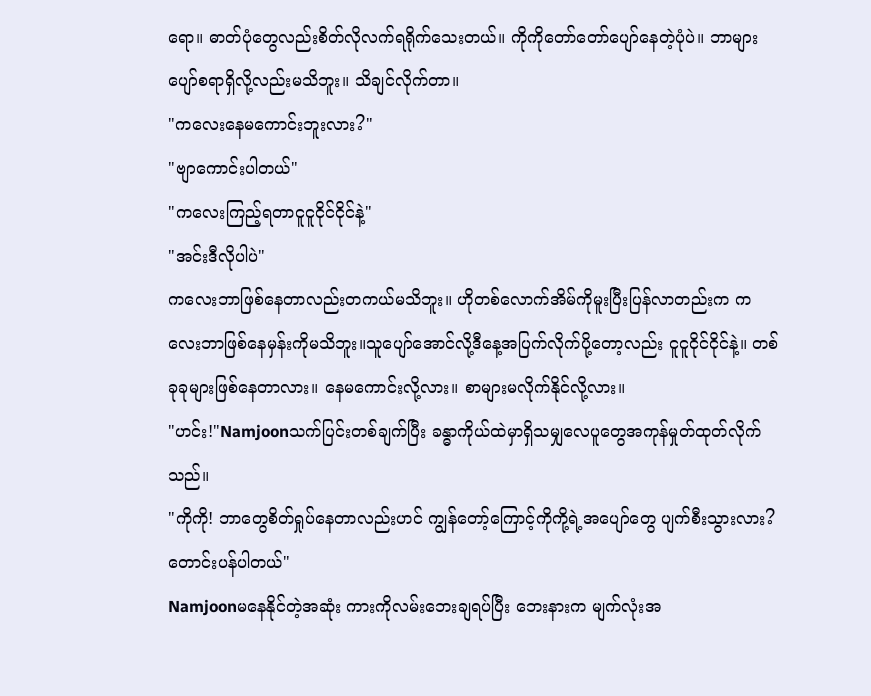ရော။ ဓာတ်ပုံတွေလည်းစိတ်လိုလက်ရရိုက်သေးတယ်။ ကိုကိုတော်တော်ပျော်နေတဲ့ပုံပဲ။ ဘာများပျော်စရာရှိလို့လည်းမသိဘူး။ သိချင်လိုက်တာ။
"ကလေးနေမကောင်းဘူးလား?"
"ဗျာကောင်းပါတယ်"
"ကလေးကြည့်ရတာငူငူငိုင်ငိုင်နဲ့"
"အင်းဒီလိုပါပဲ"
ကလေးဘာဖြစ်နေတာလည်းတကယ်မသိဘူး။ ဟိုတစ်လောက်အိမ်ကိုမူးပြီးပြန်လာတည်းက ကလေးဘာဖြစ်နေမှန်းကိုမသိဘူး။သူပျော်အောင်လို့ဒီနေ့အပြက်လိုက်ပို့တော့လည်း ငူငူငိုင်ငိုင်နဲ့။ တစ်ခုခုများဖြစ်နေတာလား။ နေမကောင်းလို့လား။ စာများမလိုက်နိုင်လို့လား။
"ဟင်း!"Namjoonသက်ပြင်းတစ်ချက်ပြီး ခန္ဓာကိုယ်ထဲမှာရှိသမျှလေပူတွေအကုန်မှုတ်ထုတ်လိုက်သည်။
"ကိုကို! ဘာတွေစိတ်ရှုပ်နေတာလည်းဟင် ကျွန်တော့်ကြောင့်ကိုကို့ရဲ့အပျော်တွေ ပျက်စီးသွားလား? တောင်းပန်ပါတယ်"
Namjoonမနေနိုင်တဲ့အဆုံး ကားကိုလမ်းဘေးချရပ်ပြီး ဘေးနားက မျက်လုံးအ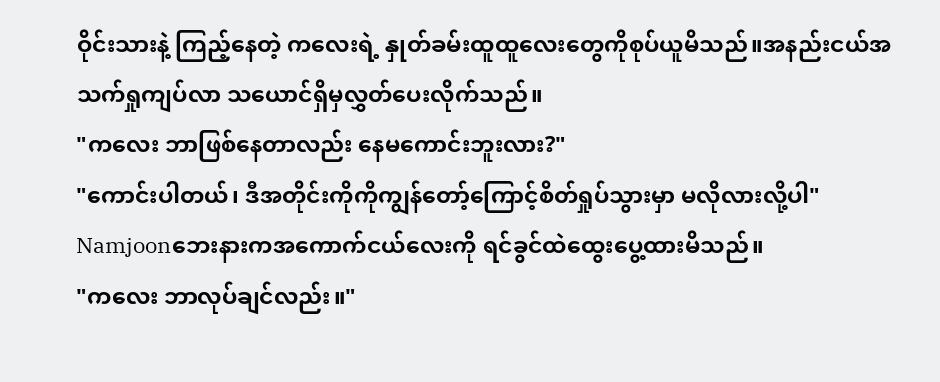ဝိုင်းသားနဲ့ ကြည့်နေတဲ့ ကလေးရဲ့ နှုတ်ခမ်းထူထူလေးတွေကိုစုပ်ယူမိသည်။အနည်းငယ်အသက်ရှုကျပ်လာ သယောင်ရှိမှလွှတ်ပေးလိုက်သည်။
"ကလေး ဘာဖြစ်နေတာလည်း နေမကောင်းဘူးလား?"
"ကောင်းပါတယ်၊ ဒီအတိုင်းကိုကိုကျွန်တော့်ကြောင့်စိတ်ရှုပ်သွားမှာ မလိုလားလို့ပါ"
Namjoonဘေးနားကအကောက်ငယ်လေးကို ရင်ခွင်ထဲထွေးပွေ့ထားမိသည်။
"ကလေး ဘာလုပ်ချင်လည်း။"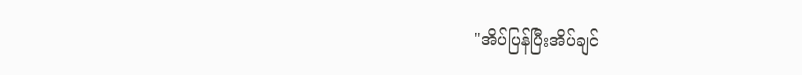"အိပ်ပြန်ပြီးအိပ်ချင်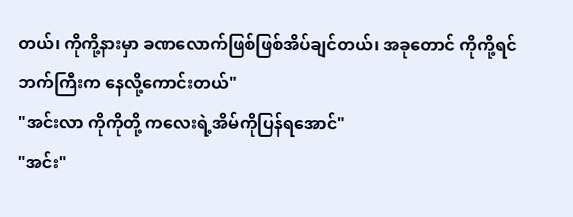တယ်၊ ကိုကို့နားမှာ ခဏလောက်ဖြစ်ဖြစ်အိပ်ချင်တယ်၊ အခုတောင် ကိုကို့ရင်ဘက်ကြီးက နေလို့ကောင်းတယ်"
"အင်းလာ ကိုကိုတို့ ကလေးရဲ့အိမ်ကိုပြန်ရအောင်"
"အင်း"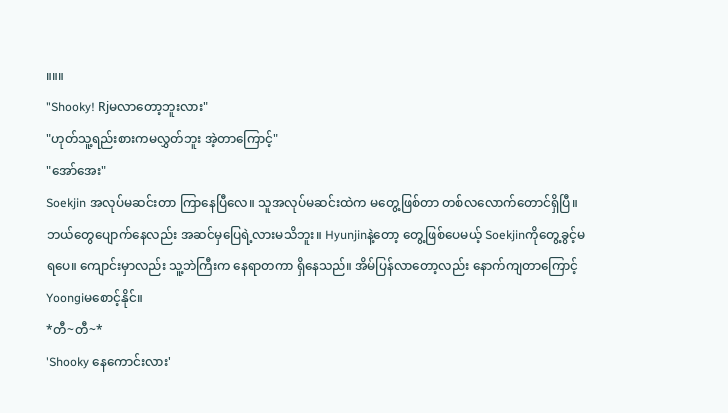။။။
"Shooky! Rjမလာတော့ဘူးလား"
"ဟုတ်သူ့ရည်းစားကမလွှတ်ဘူး အဲ့တာကြောင့်"
"အော်အေး"
Soekjin အလုပ်မဆင်းတာ ကြာနေပြီလေ။ သူအလုပ်မဆင်းထဲက မတွေ့ဖြစ်တာ တစ်လလောက်တောင်ရှိပြီ။ ဘယ်တွေပျောက်နေလည်း အဆင်မှပြေရဲ့လားမသိဘူး။ Hyunjinနဲ့တော့ တွေ့ဖြစ်ပေမယ့် Soekjinကိုတွေ့ခွင့်မရပေ။ ကျောင်းမှာလည်း သူ့ဘဲကြီးက နေရာတကာ ရှိနေသည်။ အိမ်ပြန်လာတော့လည်း နောက်ကျတာကြောင့် Yoongiမစောင့်နိုင်။
*တီ~တီ~*
'Shooky နေကောင်းလား'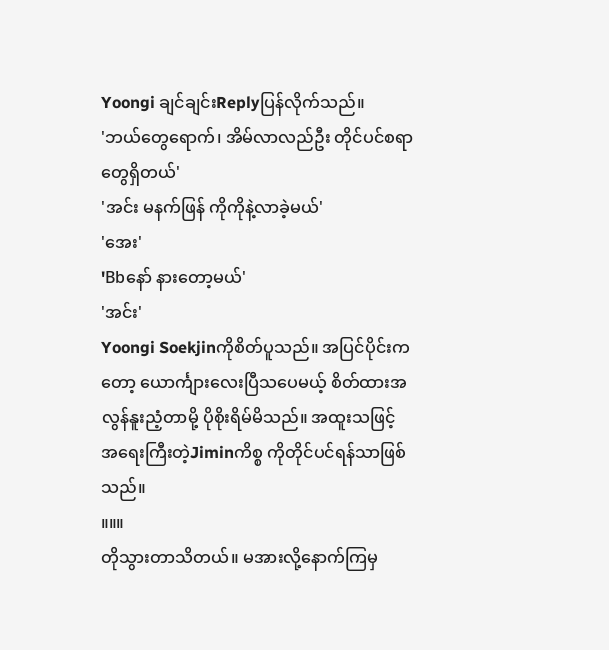Yoongi ချင်ချင်းReplyပြန်လိုက်သည်။
'ဘယ်တွေရောက်၊ အိမ်လာလည်ဦး တိုင်ပင်စရာတွေရှိတယ်'
'အင်း မနက်ဖြန် ကိုကိုနဲ့လာခဲ့မယ်'
'အေး'
'Bbနော် နားတော့မယ်'
'အင်း'
Yoongi Soekjinကိုစိတ်ပူသည်။ အပြင်ပိုင်းကတော့ ယောင်္ကျားလေးပြီသပေမယ့် စိတ်ထားအလွန်နူးညံ့တာမို့ ပိုစိုးရိမ်မိသည်။ အထူးသဖြင့် အရေးကြီးတဲ့Jiminကိစ္စ ကိုတိုင်ပင်ရန်သာဖြစ်သည်။
။။။
တိုသွားတာသိတယ်။ မအားလို့နောက်ကြမှ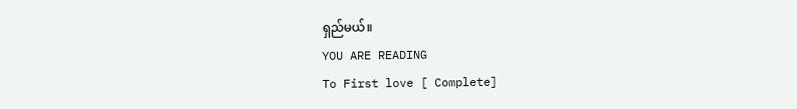ရှည်မယ်။
YOU ARE READING
To First love [ Complete]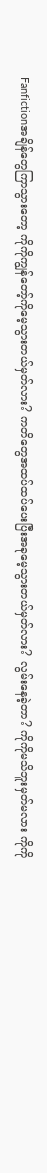Fanfictionအချိန်တွေကြာသွားတော့ ကိုကိုကျွန်တော့်ကိုမေ့သွားတယ်မှတ်လား? ကတိတွေအထပ်ထပ်ပေးပြီးအခုမေ့သွားတယ်မှတ်လား? လွမ်းနေခဲ့တာ? ကိုကိုမသိဘူးမှတ်မလား ကိုကို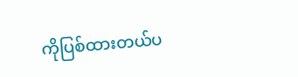ကိုပြစ်ထားတယ်ပ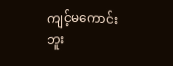ကျင့်မကောင်းဘူး